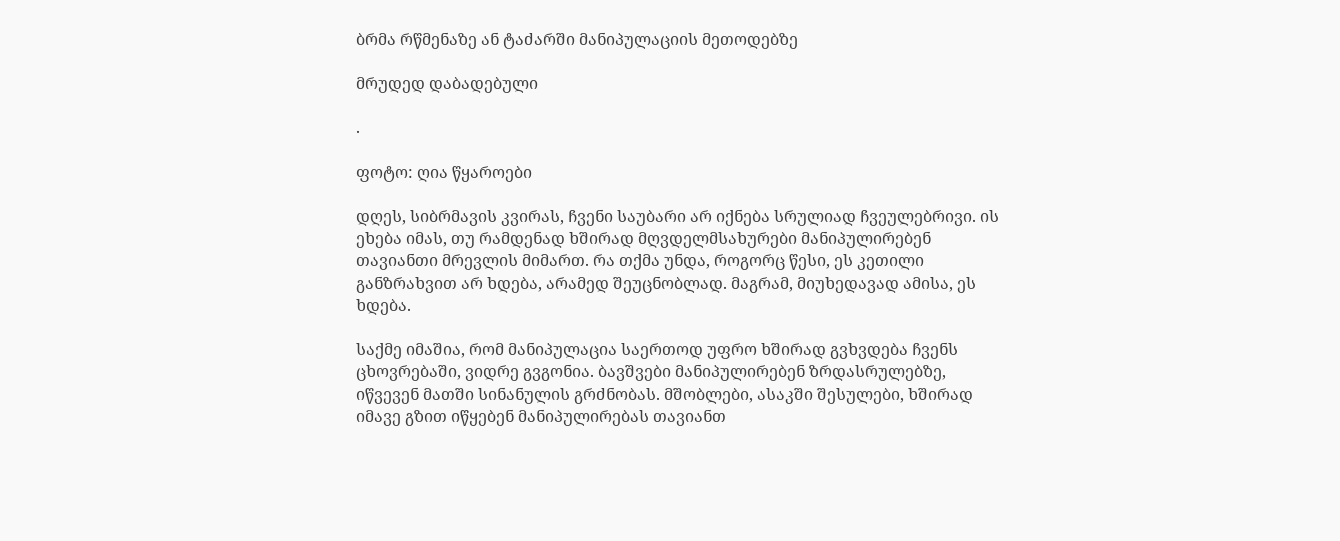ბრმა რწმენაზე ან ტაძარში მანიპულაციის მეთოდებზე

მრუდედ დაბადებული

.

ფოტო: ღია წყაროები

დღეს, სიბრმავის კვირას, ჩვენი საუბარი არ იქნება სრულიად ჩვეულებრივი. ის ეხება იმას, თუ რამდენად ხშირად მღვდელმსახურები მანიპულირებენ თავიანთი მრევლის მიმართ. რა თქმა უნდა, როგორც წესი, ეს კეთილი განზრახვით არ ხდება, არამედ შეუცნობლად. მაგრამ, მიუხედავად ამისა, ეს ხდება.

საქმე იმაშია, რომ მანიპულაცია საერთოდ უფრო ხშირად გვხვდება ჩვენს ცხოვრებაში, ვიდრე გვგონია. ბავშვები მანიპულირებენ ზრდასრულებზე, იწვევენ მათში სინანულის გრძნობას. მშობლები, ასაკში შესულები, ხშირად იმავე გზით იწყებენ მანიპულირებას თავიანთ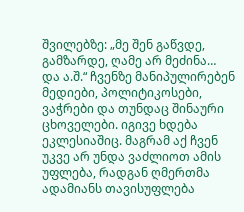შვილებზე: „მე შენ გაწვდე, გამზარდე, ღამე არ მეძინა… და ა.შ.“ ჩვენზე მანიპულირებენ მედიები, პოლიტიკოსები, ვაჭრები და თუნდაც შინაური ცხოველები. იგივე ხდება ეკლესიაშიც. მაგრამ აქ ჩვენ უკვე არ უნდა ვაძლიოთ ამის უფლება, რადგან ღმერთმა ადამიანს თავისუფლება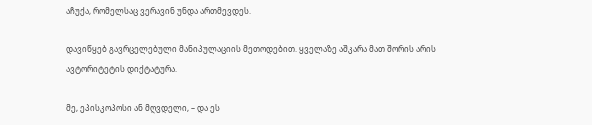აჩუქა, რომელსაც ვერავინ უნდა ართმევდეს.

დავიწყებ გავრცელებული მანიპულაციის მეთოდებით. ყველაზე აშკარა მათ შორის არის ავტორიტეტის დიქტატურა.

მე, ეპისკოპოსი ან მღვდელი, – და ეს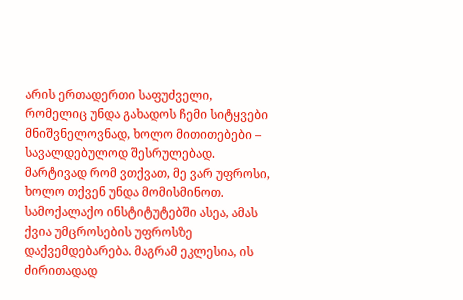არის ერთადერთი საფუძველი, რომელიც უნდა გახადოს ჩემი სიტყვები მნიშვნელოვნად, ხოლო მითითებები – სავალდებულოდ შესრულებად. მარტივად რომ ვთქვათ, მე ვარ უფროსი, ხოლო თქვენ უნდა მომისმინოთ. სამოქალაქო ინსტიტუტებში ასეა, ამას ქვია უმცროსების უფროსზე დაქვემდებარება. მაგრამ ეკლესია, ის ძირითადად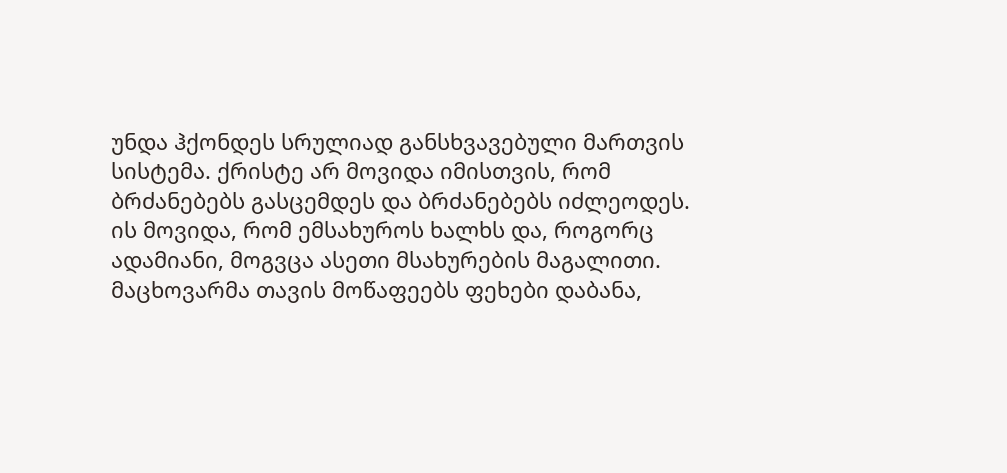უნდა ჰქონდეს სრულიად განსხვავებული მართვის სისტემა. ქრისტე არ მოვიდა იმისთვის, რომ ბრძანებებს გასცემდეს და ბრძანებებს იძლეოდეს. ის მოვიდა, რომ ემსახუროს ხალხს და, როგორც ადამიანი, მოგვცა ასეთი მსახურების მაგალითი. მაცხოვარმა თავის მოწაფეებს ფეხები დაბანა,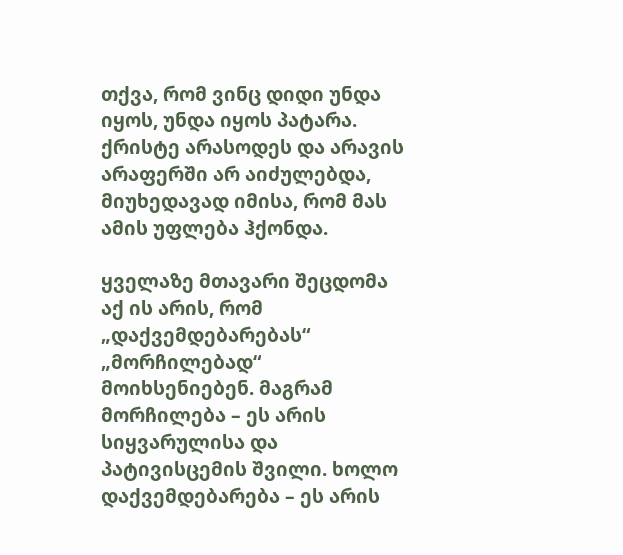თქვა, რომ ვინც დიდი უნდა იყოს, უნდა იყოს პატარა. ქრისტე არასოდეს და არავის არაფერში არ აიძულებდა, მიუხედავად იმისა, რომ მას ამის უფლება ჰქონდა.

ყველაზე მთავარი შეცდომა აქ ის არის, რომ „დაქვემდებარებას“ „მორჩილებად“ მოიხსენიებენ. მაგრამ მორჩილება – ეს არის სიყვარულისა და პატივისცემის შვილი. ხოლო დაქვემდებარება – ეს არის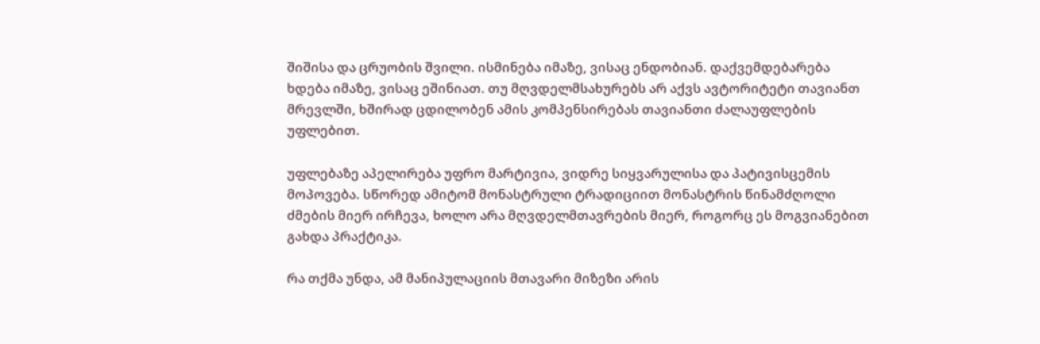შიშისა და ცრუობის შვილი. ისმინება იმაზე, ვისაც ენდობიან. დაქვემდებარება ხდება იმაზე, ვისაც ეშინიათ. თუ მღვდელმსახურებს არ აქვს ავტორიტეტი თავიანთ მრევლში, ხშირად ცდილობენ ამის კომპენსირებას თავიანთი ძალაუფლების უფლებით.

უფლებაზე აპელირება უფრო მარტივია, ვიდრე სიყვარულისა და პატივისცემის მოპოვება. სწორედ ამიტომ მონასტრული ტრადიციით მონასტრის წინამძღოლი ძმების მიერ ირჩევა, ხოლო არა მღვდელმთავრების მიერ, როგორც ეს მოგვიანებით გახდა პრაქტიკა.

რა თქმა უნდა, ამ მანიპულაციის მთავარი მიზეზი არის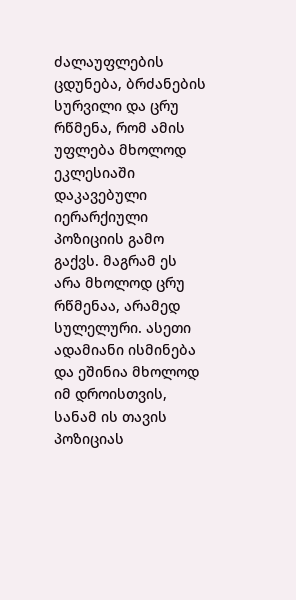ძალაუფლების ცდუნება, ბრძანების სურვილი და ცრუ რწმენა, რომ ამის უფლება მხოლოდ ეკლესიაში დაკავებული იერარქიული პოზიციის გამო გაქვს. მაგრამ ეს არა მხოლოდ ცრუ რწმენაა, არამედ სულელური. ასეთი ადამიანი ისმინება და ეშინია მხოლოდ იმ დროისთვის, სანამ ის თავის პოზიციას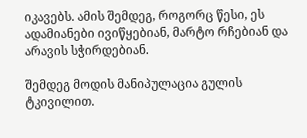იკავებს. ამის შემდეგ, როგორც წესი, ეს ადამიანები ივიწყებიან, მარტო რჩებიან და არავის სჭირდებიან.

შემდეგ მოდის მანიპულაცია გულის ტკივილით.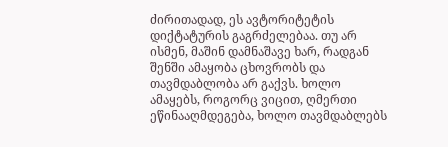ძირითადად, ეს ავტორიტეტის დიქტატურის გაგრძელებაა. თუ არ ისმენ, მაშინ დამნაშავე ხარ, რადგან შენში ამაყობა ცხოვრობს და თავმდაბლობა არ გაქვს. ხოლო ამაყებს, როგორც ვიცით, ღმერთი ეწინააღმდეგება, ხოლო თავმდაბლებს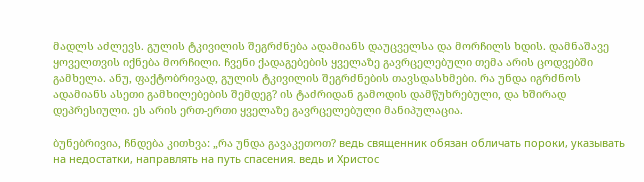მადლს აძლევს. გულის ტკივილის შეგრძნება ადამიანს დაუცველსა და მორჩილს ხდის. დამნაშავე ყოველთვის იქნება მორჩილი. ჩვენი ქადაგებების ყველაზე გავრცელებული თემა არის ცოდვებში გამხელა. ანუ, ფაქტობრივად, გულის ტკივილის შეგრძნების თავსდასხმები. რა უნდა იგრძნოს ადამიანს ასეთი გამხილებების შემდეგ? ის ტაძრიდან გამოდის დამწუხრებული, და ხშირად დეპრესიული. ეს არის ერთ-ერთი ყველაზე გავრცელებული მანიპულაცია.

ბუნებრივია, ჩნდება კითხვა: „რა უნდა გავაკეთოთ? ведь священник обязан обличать пороки, указывать на недостатки, направлять на путь спасения. ведь и Христос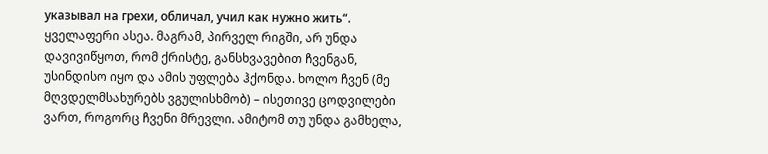указывал на грехи, обличал, учил как нужно жить“. ყველაფერი ასეა. მაგრამ, პირველ რიგში, არ უნდა დავივიწყოთ, რომ ქრისტე, განსხვავებით ჩვენგან, უსინდისო იყო და ამის უფლება ჰქონდა. ხოლო ჩვენ (მე მღვდელმსახურებს ვგულისხმობ) – ისეთივე ცოდვილები ვართ, როგორც ჩვენი მრევლი. ამიტომ თუ უნდა გამხელა,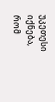უკეთესი იქნება, რომ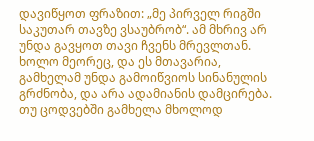დავიწყოთ ფრაზით: „მე პირველ რიგში საკუთარ თავზე ვსაუბრობ“. ამ მხრივ არ უნდა გავყოთ თავი ჩვენს მრევლთან. ხოლო მეორეც, და ეს მთავარია, გამხელამ უნდა გამოიწვიოს სინანულის გრძნობა, და არა ადამიანის დამცირება. თუ ცოდვებში გამხელა მხოლოდ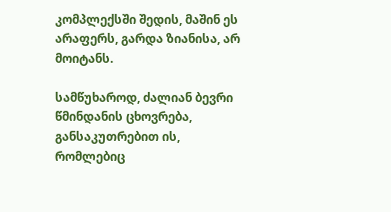კომპლექსში შედის, მაშინ ეს არაფერს, გარდა ზიანისა, არ მოიტანს.

სამწუხაროდ, ძალიან ბევრი წმინდანის ცხოვრება, განსაკუთრებით ის, რომლებიც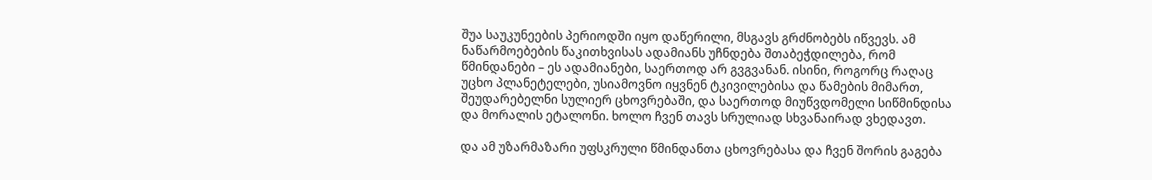შუა საუკუნეების პერიოდში იყო დაწერილი, მსგავს გრძნობებს იწვევს. ამ ნაწარმოებების წაკითხვისას ადამიანს უჩნდება შთაბეჭდილება, რომ წმინდანები – ეს ადამიანები, საერთოდ არ გვგვანან. ისინი, როგორც რაღაც უცხო პლანეტელები, უსიამოვნო იყვნენ ტკივილებისა და წამების მიმართ, შეუდარებელნი სულიერ ცხოვრებაში, და საერთოდ მიუწვდომელი სიწმინდისა და მორალის ეტალონი. ხოლო ჩვენ თავს სრულიად სხვანაირად ვხედავთ.

და ამ უზარმაზარი უფსკრული წმინდანთა ცხოვრებასა და ჩვენ შორის გაგება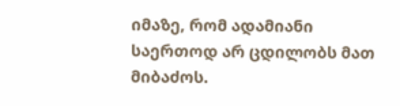იმაზე, რომ ადამიანი საერთოდ არ ცდილობს მათ მიბაძოს.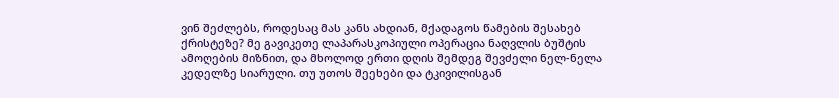ვინ შეძლებს, როდესაც მას კანს ახდიან, მქადაგოს წამების შესახებ ქრისტეზე? მე გავიკეთე ლაპარასკოპიული ოპერაცია ნაღვლის ბუშტის ამოღების მიზნით, და მხოლოდ ერთი დღის შემდეგ შევძელი ნელ-ნელა კედელზე სიარული. თუ უთოს შეეხები და ტკივილისგან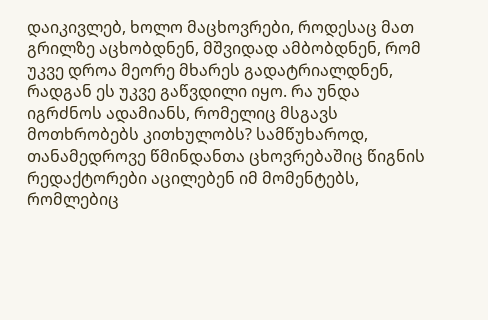დაიკივლებ, ხოლო მაცხოვრები, როდესაც მათ გრილზე აცხობდნენ, მშვიდად ამბობდნენ, რომ უკვე დროა მეორე მხარეს გადატრიალდნენ, რადგან ეს უკვე გაწვდილი იყო. რა უნდა იგრძნოს ადამიანს, რომელიც მსგავს მოთხრობებს კითხულობს? სამწუხაროდ, თანამედროვე წმინდანთა ცხოვრებაშიც წიგნის რედაქტორები აცილებენ იმ მომენტებს, რომლებიც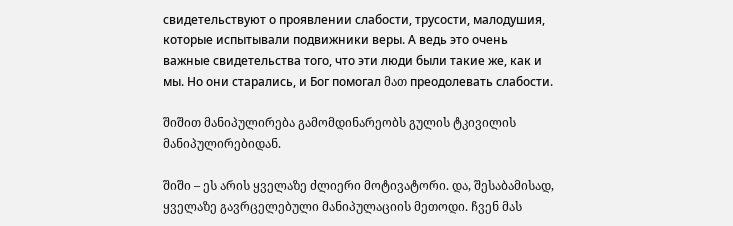свидетельствуют о проявлении слабости, трусости, малодушия, которые испытывали подвижники веры. А ведь это очень важные свидетельства того, что эти люди были такие же, как и мы. Но они старались, и Бог помогал მათ преодолевать слабости.

შიშით მანიპულირება გამომდინარეობს გულის ტკივილის მანიპულირებიდან.

შიში – ეს არის ყველაზე ძლიერი მოტივატორი. და, შესაბამისად, ყველაზე გავრცელებული მანიპულაციის მეთოდი. ჩვენ მას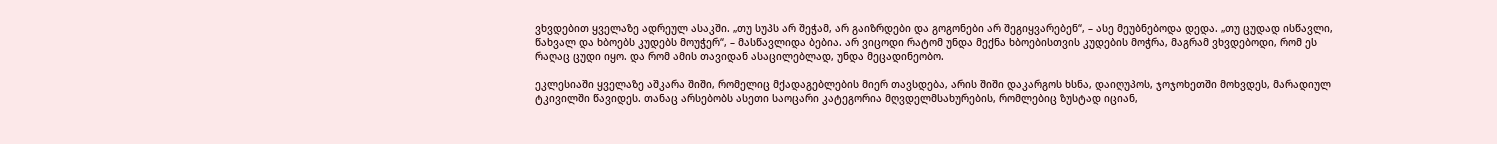ვხვდებით ყველაზე ადრეულ ასაკში. „თუ სუპს არ შეჭამ, არ გაიზრდები და გოგონები არ შეგიყვარებენ“, – ასე მეუბნებოდა დედა. „თუ ცუდად ისწავლი, წახვალ და ხბოებს კუდებს მოუჭერ“, – მასწავლიდა ბებია. არ ვიცოდი რატომ უნდა მექნა ხბოებისთვის კუდების მოჭრა, მაგრამ ვხვდებოდი, რომ ეს რაღაც ცუდი იყო. და რომ ამის თავიდან ასაცილებლად, უნდა მეცადინეობო.

ეკლესიაში ყველაზე აშკარა შიში, რომელიც მქადაგებლების მიერ თავსდება, არის შიში დაკარგოს ხსნა, დაიღუპოს, ჯოჯოხეთში მოხვდეს, მარადიულ ტკივილში წავიდეს. თანაც არსებობს ასეთი საოცარი კატეგორია მღვდელმსახურების, რომლებიც ზუსტად იციან,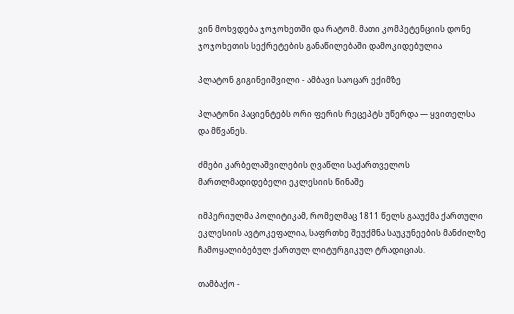ვინ მოხვდება ჯოჯოხეთში და რატომ. მათი კომპეტენციის დონე ჯოჯოხეთის სექრეტების განაწილებაში დამოკიდებულია

პლატონ გიგინეიშვილი - ამბავი საოცარ ექიმზე

პლატონი პაციენტებს ორი ფერის რეცეპტს უწერდა — ყვითელსა და მწვანეს.

ძმები კარბელაშვილების ღვაწლი საქართველოს მართლმადიდებელი ეკლესიის წინაშე

იმპერიულმა პოლიტიკამ, რომელმაც 1811 წელს გააუქმა ქართული ეკლესიის ავტოკეფალია, საფრთხე შეუქმნა საუკუნეების მანძილზე ჩამოყალიბებულ ქართულ ლიტურგიკულ ტრადიციას.

თამბაქო -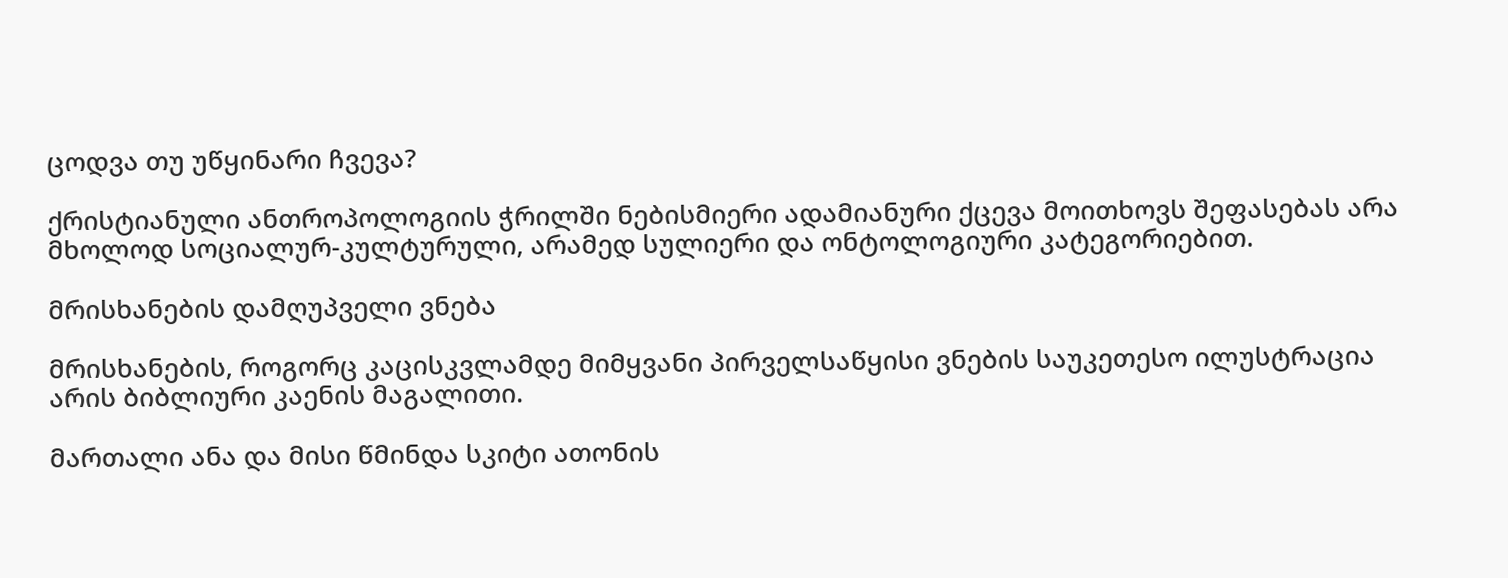ცოდვა თუ უწყინარი ჩვევა?

ქრისტიანული ანთროპოლოგიის ჭრილში ნებისმიერი ადამიანური ქცევა მოითხოვს შეფასებას არა მხოლოდ სოციალურ-კულტურული, არამედ სულიერი და ონტოლოგიური კატეგორიებით.

მრისხანების დამღუპველი ვნება

მრისხანების, როგორც კაცისკვლამდე მიმყვანი პირველსაწყისი ვნების საუკეთესო ილუსტრაცია არის ბიბლიური კაენის მაგალითი.

მართალი ანა და მისი წმინდა სკიტი ათონის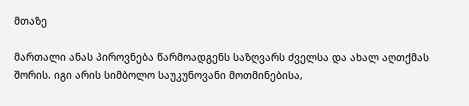მთაზე

მართალი ანას პიროვნება წარმოადგენს საზღვარს ძველსა და ახალ აღთქმას შორის. იგი არის სიმბოლო საუკუნოვანი მოთმინებისა,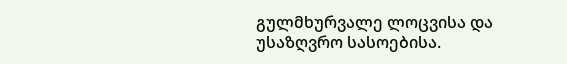გულმხურვალე ლოცვისა და უსაზღვრო სასოებისა.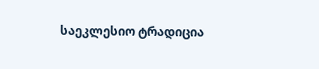საეკლესიო ტრადიცია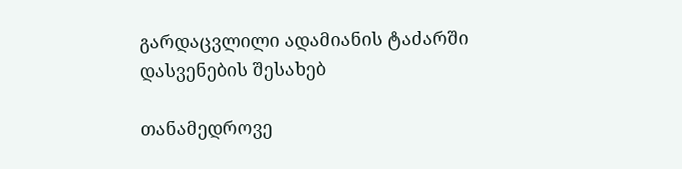გარდაცვლილი ადამიანის ტაძარში დასვენების შესახებ

თანამედროვე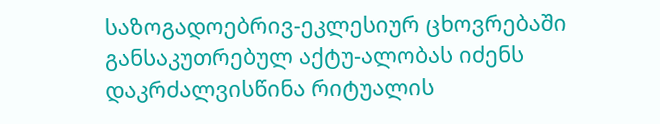საზოგადოებრივ-ეკლესიურ ცხოვრებაში განსაკუთრებულ აქტუ-ალობას იძენს დაკრძალვისწინა რიტუალის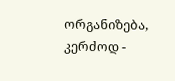ორგანიზება, კერძოდ -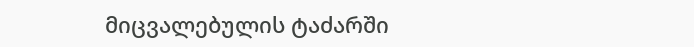მიცვალებულის ტაძარში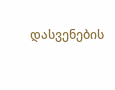დასვენების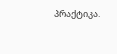პრაქტიკა.